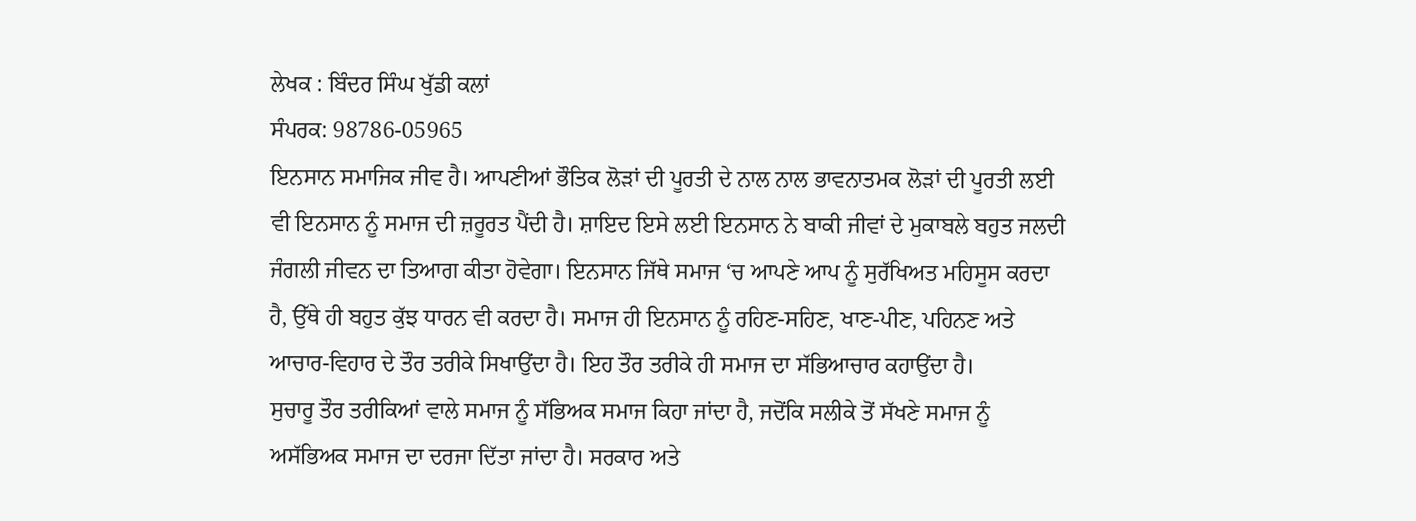ਲੇਖਕ : ਬਿੰਦਰ ਸਿੰਘ ਖੁੱਡੀ ਕਲਾਂ
ਸੰਪਰਕ: 98786-05965
ਇਨਸਾਨ ਸਮਾਜਿਕ ਜੀਵ ਹੈ। ਆਪਣੀਆਂ ਭੌਤਿਕ ਲੋੜਾਂ ਦੀ ਪੂਰਤੀ ਦੇ ਨਾਲ ਨਾਲ ਭਾਵਨਾਤਮਕ ਲੋੜਾਂ ਦੀ ਪੂਰਤੀ ਲਈ ਵੀ ਇਨਸਾਨ ਨੂੰ ਸਮਾਜ ਦੀ ਜ਼ਰੂਰਤ ਪੈਂਦੀ ਹੈ। ਸ਼ਾਇਦ ਇਸੇ ਲਈ ਇਨਸਾਨ ਨੇ ਬਾਕੀ ਜੀਵਾਂ ਦੇ ਮੁਕਾਬਲੇ ਬਹੁਤ ਜਲਦੀ ਜੰਗਲੀ ਜੀਵਨ ਦਾ ਤਿਆਗ ਕੀਤਾ ਹੋਵੇਗਾ। ਇਨਸਾਨ ਜਿੱਥੇ ਸਮਾਜ ‘ਚ ਆਪਣੇ ਆਪ ਨੂੰ ਸੁਰੱਖਿਅਤ ਮਹਿਸੂਸ ਕਰਦਾ ਹੈ, ਉੱਥੇ ਹੀ ਬਹੁਤ ਕੁੱਝ ਧਾਰਨ ਵੀ ਕਰਦਾ ਹੈ। ਸਮਾਜ ਹੀ ਇਨਸਾਨ ਨੂੰ ਰਹਿਣ-ਸਹਿਣ, ਖਾਣ-ਪੀਣ, ਪਹਿਨਣ ਅਤੇ ਆਚਾਰ-ਵਿਹਾਰ ਦੇ ਤੌਰ ਤਰੀਕੇ ਸਿਖਾਉਂਦਾ ਹੈ। ਇਹ ਤੌਰ ਤਰੀਕੇ ਹੀ ਸਮਾਜ ਦਾ ਸੱਭਿਆਚਾਰ ਕਹਾਉਂਦਾ ਹੈ।
ਸੁਚਾਰੂ ਤੌਰ ਤਰੀਕਿਆਂ ਵਾਲੇ ਸਮਾਜ ਨੂੰ ਸੱਭਿਅਕ ਸਮਾਜ ਕਿਹਾ ਜਾਂਦਾ ਹੈ, ਜਦੋਂਕਿ ਸਲੀਕੇ ਤੋਂ ਸੱਖਣੇ ਸਮਾਜ ਨੂੰ ਅਸੱਭਿਅਕ ਸਮਾਜ ਦਾ ਦਰਜਾ ਦਿੱਤਾ ਜਾਂਦਾ ਹੈ। ਸਰਕਾਰ ਅਤੇ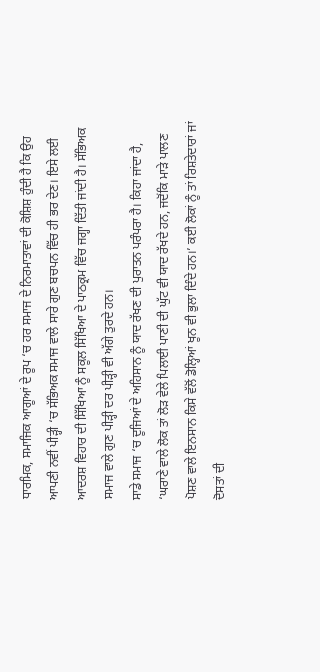ਧਾਰਮਿਕ, ਸਮਾਜਿਕ ਆਗੂਆਂ ਦੇ ਰੂਪ ‘ਚ ਹਰ ਸਮਾਜ ਦੇ ਨਿਰਮਾਤਾਵਾਂ ਦੀ ਕੋਸ਼ਿਸ਼ ਹੁੰਦੀ ਹੈ ਕਿ ਉਹ ਆਪਣੀ ਨਵੀਂ ਪੀੜ੍ਹੀ ‘ਚ ਸੱਭਿਅਕ ਸਮਾਜ ਵਾਲੇ ਸਾਰੇ ਗੁਣ ਬਚਪਨ ਵਿੱਚ ਹੀ ਭਰ ਦੇਣ। ਇਸੇ ਲਈ ਆਦਰਸ਼ ਵਿਹਾਰ ਦੀ ਸਿੱਖਿਆ ਨੂੰ ਸਕੂਲ ਸਿੱਖਿਆ ਦੇ ਪਾਠਕ੍ਰਮ ਵਿੱਚ ਜਗ੍ਹਾ ਦਿੱਤੀ ਜਾਂਦੀ ਹੈ। ਸੱਭਿਅਕ ਸਮਾਜ ਵਾਲੇ ਗੁਣ ਪੀੜ੍ਹੀ ਦਰ ਪੀੜ੍ਹੀ ਵੀ ਅੱਗੇ ਤੁਰਦੇ ਹਨ।
ਸਾਡੇ ਸਮਾਜ ‘ਚ ਦੂਜਿਆਂ ਦੇ ਅਹਿਸਾਨ ਨੂੰ ਯਾਦ ਰੱਖਣ ਦੀ ਪੁਰਾਤਨ ਪਰੰਪਰਾ ਹੈ। ਕਿਹਾ ਜਾਂਦਾ ਹੈ, ‘ਘਰਾਣੇ ਵਾਲੇ ਲੋਕ ਤਾਂ ਲੋੜ ਵੇਲੇ ਪਿਲਾਈ ਪਾਣੀ ਦੀ ਘੁੱਟ ਵੀ ਯਾਦ ਰੱਖਦੇ ਹਨ, ਜਦੋਂਕਿ ਮਾੜੇ ਪਾਲਣ ਪੋਸ਼ਣ ਵਾਲੇ ਇਨਸਾਨ ਕਿਸੇ ਵੱਲੋਂ ਡੋਲ੍ਹਿਆਂ ਖੂਨ ਵੀ ਭੁਲਾ ਦਿੰਦੇ ਹਨ।’ ਕਈ ਲੋਕਾਂ ਨੂੰ ਤਾਂ ਰਿਸ਼ਤੇਦਾਰਾਂ ਜਾਂ ਦੋਸਤਾਂ ਦੀ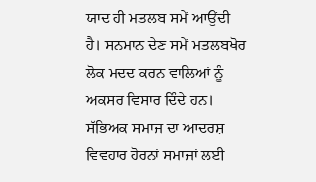ਯਾਦ ਹੀ ਮਤਲਬ ਸਮੇਂ ਆਉਂਦੀ ਹੈ। ਸਨਮਾਨ ਦੇਣ ਸਮੇਂ ਮਤਲਬਖੋਰ ਲੋਕ ਮਦਦ ਕਰਨ ਵਾਲਿਆਂ ਨੂੰ ਅਕਸਰ ਵਿਸਾਰ ਦਿੰਦੇ ਹਨ।
ਸੱਭਿਅਕ ਸਮਾਜ ਦਾ ਆਦਰਸ਼ ਵਿਵਹਾਰ ਹੋਰਨਾਂ ਸਮਾਜਾਂ ਲਈ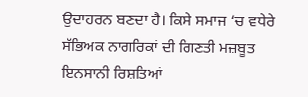ਉਦਾਹਰਨ ਬਣਦਾ ਹੈ। ਕਿਸੇ ਸਮਾਜ ‘ਚ ਵਧੇਰੇ ਸੱਭਿਅਕ ਨਾਗਰਿਕਾਂ ਦੀ ਗਿਣਤੀ ਮਜ਼ਬੂਤ ਇਨਸਾਨੀ ਰਿਸ਼ਤਿਆਂ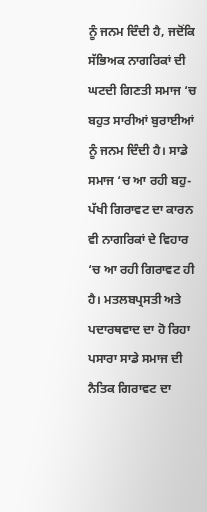ਨੂੰ ਜਨਮ ਦਿੰਦੀ ਹੈ, ਜਦੋਂਕਿ ਸੱਭਿਅਕ ਨਾਗਰਿਕਾਂ ਦੀ ਘਟਦੀ ਗਿਣਤੀ ਸਮਾਜ ‘ਚ ਬਹੁਤ ਸਾਰੀਆਂ ਬੁਰਾਈਆਂ ਨੂੰ ਜਨਮ ਦਿੰਦੀ ਹੈ। ਸਾਡੇ ਸਮਾਜ ‘ਚ ਆ ਰਹੀ ਬਹੁ-ਪੱਖੀ ਗਿਰਾਵਟ ਦਾ ਕਾਰਨ ਵੀ ਨਾਗਰਿਕਾਂ ਦੇ ਵਿਹਾਰ ‘ਚ ਆ ਰਹੀ ਗਿਰਾਵਟ ਹੀ ਹੈ। ਮਤਲਬਪ੍ਰਸਤੀ ਅਤੇ ਪਦਾਰਥਵਾਦ ਦਾ ਹੋ ਰਿਹਾ ਪਸਾਰਾ ਸਾਡੇ ਸਮਾਜ ਦੀ ਨੈਤਿਕ ਗਿਰਾਵਟ ਦਾ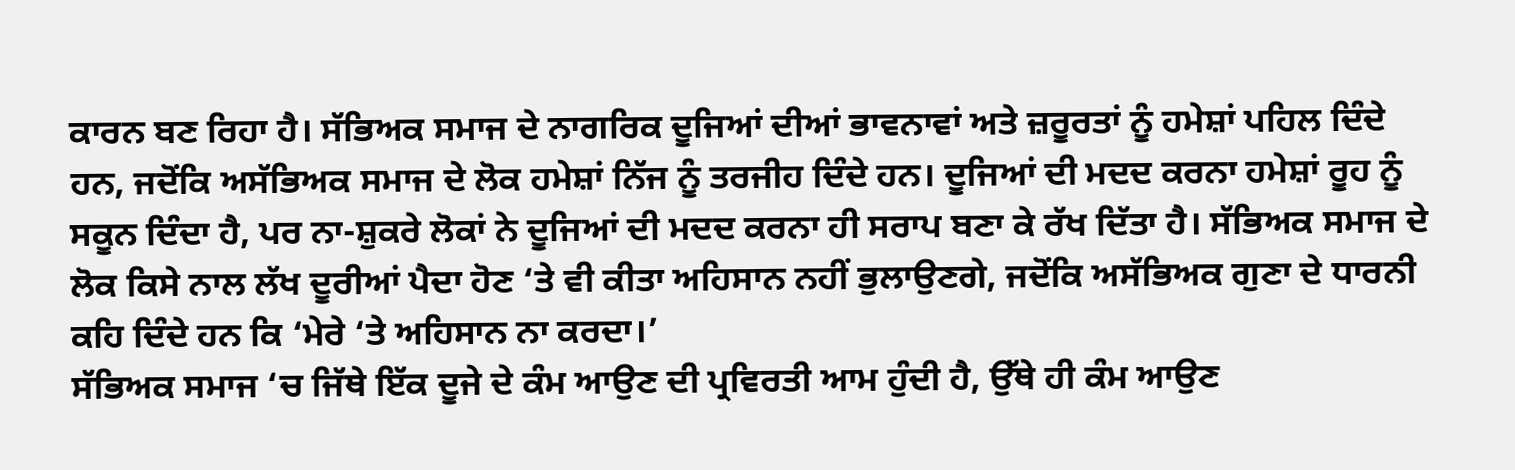ਕਾਰਨ ਬਣ ਰਿਹਾ ਹੈ। ਸੱਭਿਅਕ ਸਮਾਜ ਦੇ ਨਾਗਰਿਕ ਦੂਜਿਆਂ ਦੀਆਂ ਭਾਵਨਾਵਾਂ ਅਤੇ ਜ਼ਰੂਰਤਾਂ ਨੂੰ ਹਮੇਸ਼ਾਂ ਪਹਿਲ ਦਿੰਦੇ ਹਨ, ਜਦੋਂਕਿ ਅਸੱਭਿਅਕ ਸਮਾਜ ਦੇ ਲੋਕ ਹਮੇਸ਼ਾਂ ਨਿੱਜ ਨੂੰ ਤਰਜੀਹ ਦਿੰਦੇ ਹਨ। ਦੂਜਿਆਂ ਦੀ ਮਦਦ ਕਰਨਾ ਹਮੇਸ਼ਾਂ ਰੂਹ ਨੂੰ ਸਕੂਨ ਦਿੰਦਾ ਹੈ, ਪਰ ਨਾ-ਸ਼ੁਕਰੇ ਲੋਕਾਂ ਨੇ ਦੂਜਿਆਂ ਦੀ ਮਦਦ ਕਰਨਾ ਹੀ ਸਰਾਪ ਬਣਾ ਕੇ ਰੱਖ ਦਿੱਤਾ ਹੈ। ਸੱਭਿਅਕ ਸਮਾਜ ਦੇ ਲੋਕ ਕਿਸੇ ਨਾਲ ਲੱਖ ਦੂਰੀਆਂ ਪੈਦਾ ਹੋਣ ‘ਤੇ ਵੀ ਕੀਤਾ ਅਹਿਸਾਨ ਨਹੀਂ ਭੁਲਾਉਣਗੇ, ਜਦੋਂਕਿ ਅਸੱਭਿਅਕ ਗੁਣਾ ਦੇ ਧਾਰਨੀ ਕਹਿ ਦਿੰਦੇ ਹਨ ਕਿ ‘ਮੇਰੇ ‘ਤੇ ਅਹਿਸਾਨ ਨਾ ਕਰਦਾ।’
ਸੱਭਿਅਕ ਸਮਾਜ ‘ਚ ਜਿੱਥੇ ਇੱਕ ਦੂਜੇ ਦੇ ਕੰਮ ਆਉਣ ਦੀ ਪ੍ਰਵਿਰਤੀ ਆਮ ਹੁੰਦੀ ਹੈ, ਉੱਥੇ ਹੀ ਕੰਮ ਆਉਣ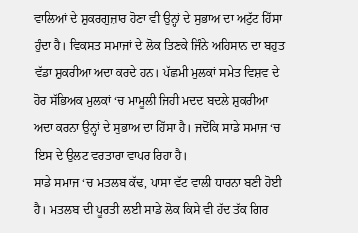ਵਾਲਿਆਂ ਦੇ ਸ਼ੁਕਰਗੁਜ਼ਾਰ ਹੋਣਾ ਵੀ ਉਨ੍ਹਾਂ ਦੇ ਸੁਭਾਅ ਦਾ ਅਟੁੱਟ ਹਿੱਸਾ ਹੁੰਦਾ ਹੈ। ਵਿਕਸਤ ਸਮਾਜਾਂ ਦੇ ਲੋਕ ਤਿਣਕੇ ਜਿੰਨੇ ਅਹਿਸਾਨ ਦਾ ਬਹੁਤ ਵੱਡਾ ਸ਼ੁਕਰੀਆ ਅਦਾ ਕਰਦੇ ਹਨ। ਪੱਛਮੀ ਮੁਲਕਾਂ ਸਮੇਤ ਵਿਸ਼ਵ ਦੇ ਹੋਰ ਸੱਭਿਅਕ ਮੁਲਕਾਂ ‘ਚ ਮਾਮੂਲੀ ਜਿਹੀ ਮਦਦ ਬਦਲੇ ਸ਼ੁਕਰੀਆ ਅਦਾ ਕਰਨਾ ਉਨ੍ਹਾਂ ਦੇ ਸੁਭਾਅ ਦਾ ਹਿੱਸਾ ਹੈ। ਜਦੋਂਕਿ ਸਾਡੇ ਸਮਾਜ ‘ਚ ਇਸ ਦੇ ਉਲਟ ਵਰਤਾਰਾ ਵਾਪਰ ਰਿਹਾ ਹੈ।
ਸਾਡੇ ਸਮਾਜ ‘ਚ ਮਤਲਬ ਕੱਢ, ਪਾਸਾ ਵੱਟ ਵਾਲੀ ਧਾਰਨਾ ਬਣੀ ਹੋਈ ਹੈ। ਮਤਲਬ ਦੀ ਪੂਰਤੀ ਲਈ ਸਾਡੇ ਲੋਕ ਕਿਸੇ ਵੀ ਹੱਦ ਤੱਕ ਗਿਰ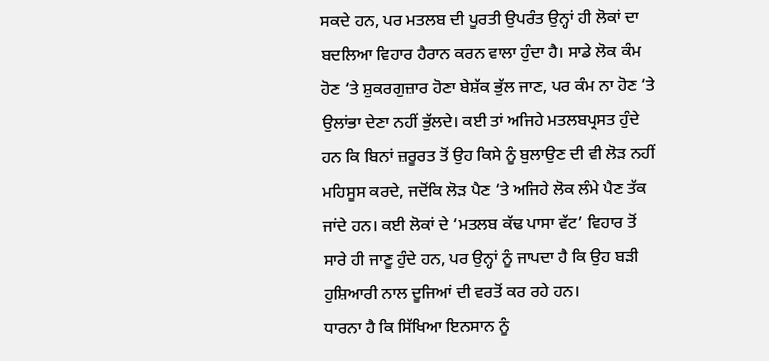ਸਕਦੇ ਹਨ, ਪਰ ਮਤਲਬ ਦੀ ਪੂਰਤੀ ਉਪਰੰਤ ਉਨ੍ਹਾਂ ਹੀ ਲੋਕਾਂ ਦਾ ਬਦਲਿਆ ਵਿਹਾਰ ਹੈਰਾਨ ਕਰਨ ਵਾਲਾ ਹੁੰਦਾ ਹੈ। ਸਾਡੇ ਲੋਕ ਕੰਮ ਹੋਣ ‘ਤੇ ਸ਼ੁਕਰਗੁਜ਼ਾਰ ਹੋਣਾ ਬੇਸ਼ੱਕ ਭੁੱਲ ਜਾਣ, ਪਰ ਕੰਮ ਨਾ ਹੋਣ ‘ਤੇ ਉਲਾਂਭਾ ਦੇਣਾ ਨਹੀਂ ਭੁੱਲਦੇ। ਕਈ ਤਾਂ ਅਜਿਹੇ ਮਤਲਬਪ੍ਰਸਤ ਹੁੰਦੇ ਹਨ ਕਿ ਬਿਨਾਂ ਜ਼ਰੂਰਤ ਤੋਂ ਉਹ ਕਿਸੇ ਨੂੰ ਬੁਲਾਉਣ ਦੀ ਵੀ ਲੋੜ ਨਹੀਂ ਮਹਿਸੂਸ ਕਰਦੇ, ਜਦੋਂਕਿ ਲੋੜ ਪੈਣ ‘ਤੇ ਅਜਿਹੇ ਲੋਕ ਲੰਮੇ ਪੈਣ ਤੱਕ ਜਾਂਦੇ ਹਨ। ਕਈ ਲੋਕਾਂ ਦੇ ‘ਮਤਲਬ ਕੱਢ ਪਾਸਾ ਵੱਟ’ ਵਿਹਾਰ ਤੋਂ ਸਾਰੇ ਹੀ ਜਾਣੂ ਹੁੰਦੇ ਹਨ, ਪਰ ਉਨ੍ਹਾਂ ਨੂੰ ਜਾਪਦਾ ਹੈ ਕਿ ਉਹ ਬੜੀ ਹੁਸ਼ਿਆਰੀ ਨਾਲ ਦੂਜਿਆਂ ਦੀ ਵਰਤੋਂ ਕਰ ਰਹੇ ਹਨ।
ਧਾਰਨਾ ਹੈ ਕਿ ਸਿੱਖਿਆ ਇਨਸਾਨ ਨੂੰ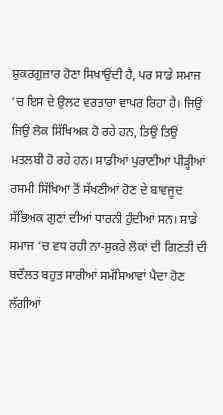ਸ਼ੁਕਰਗੁਜ਼ਾਰ ਹੋਣਾ ਸਿਖਾਉਂਦੀ ਹੈ, ਪਰ ਸਾਡੇ ਸਮਾਜ ‘ਚ ਇਸ ਦੇ ਉਲਟ ਵਰਤਾਰਾ ਵਾਪਰ ਰਿਹਾ ਹੈ। ਜਿਉਂ ਜਿਉਂ ਲੋਕ ਸਿੱਖਿਅਕ ਹੋ ਰਹੇ ਹਨ, ਤਿਉਂ ਤਿਉਂ ਮਤਲਬੀ ਹੋ ਰਹੇ ਹਨ। ਸਾਡੀਆਂ ਪੁਰਾਣੀਆਂ ਪੀੜ੍ਹੀਆਂ ਰਸਮੀ ਸਿੱਖਿਆ ਤੋਂ ਸੱਖਣੀਆਂ ਹੋਣ ਦੇ ਬਾਵਜੂਦ ਸੱਭਿਅਕ ਗੁਣਾਂ ਦੀਆਂ ਧਾਰਨੀ ਹੁੰਦੀਆਂ ਸਨ। ਸਾਡੇ ਸਮਾਜ ‘ਚ ਵਧ ਰਹੀ ਨਾ-ਸ਼ੁਕਰੇ ਲੋਕਾਂ ਦੀ ਗਿਣਤੀ ਦੀ ਬਦੌਲਤ ਬਹੁਤ ਸਾਰੀਆਂ ਸਮੱਸਿਆਵਾਂ ਪੈਦਾ ਹੋਣ ਲੱਗੀਆਂ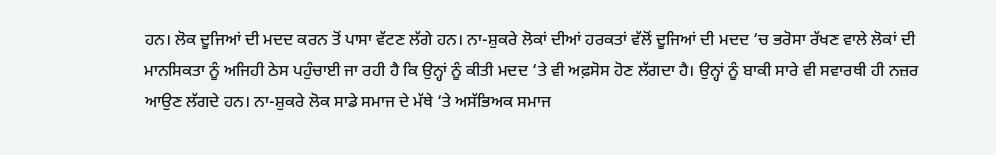ਹਨ। ਲੋਕ ਦੂਜਿਆਂ ਦੀ ਮਦਦ ਕਰਨ ਤੋਂ ਪਾਸਾ ਵੱਟਣ ਲੱਗੇ ਹਨ। ਨਾ-ਸ਼ੁਕਰੇ ਲੋਕਾਂ ਦੀਆਂ ਹਰਕਤਾਂ ਵੱਲੋਂ ਦੂਜਿਆਂ ਦੀ ਮਦਦ ‘ਚ ਭਰੋਸਾ ਰੱਖਣ ਵਾਲੇ ਲੋਕਾਂ ਦੀ ਮਾਨਸਿਕਤਾ ਨੂੰ ਅਜਿਹੀ ਠੇਸ ਪਹੁੰਚਾਈ ਜਾ ਰਹੀ ਹੈ ਕਿ ਉਨ੍ਹਾਂ ਨੂੰ ਕੀਤੀ ਮਦਦ ‘ਤੇ ਵੀ ਅਫ਼ਸੋਸ ਹੋਣ ਲੱਗਦਾ ਹੈ। ਉਨ੍ਹਾਂ ਨੂੰ ਬਾਕੀ ਸਾਰੇ ਵੀ ਸਵਾਰਥੀ ਹੀ ਨਜ਼ਰ ਆਉਣ ਲੱਗਦੇ ਹਨ। ਨਾ-ਸ਼ੁਕਰੇ ਲੋਕ ਸਾਡੇ ਸਮਾਜ ਦੇ ਮੱਥੇ ‘ਤੇ ਅਸੱਭਿਅਕ ਸਮਾਜ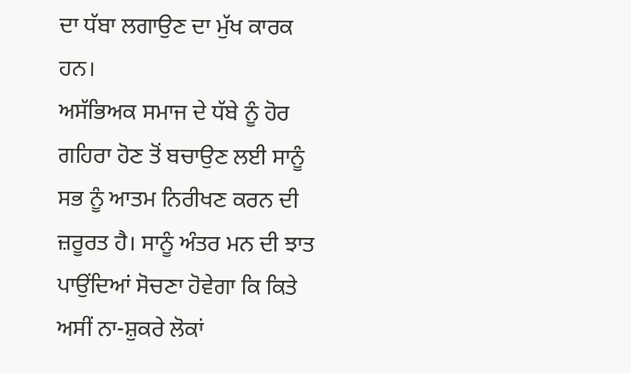ਦਾ ਧੱਬਾ ਲਗਾਉਣ ਦਾ ਮੁੱਖ ਕਾਰਕ ਹਨ।
ਅਸੱਭਿਅਕ ਸਮਾਜ ਦੇ ਧੱਬੇ ਨੂੰ ਹੋਰ ਗਹਿਰਾ ਹੋਣ ਤੋਂ ਬਚਾਉਣ ਲਈ ਸਾਨੂੰ ਸਭ ਨੂੰ ਆਤਮ ਨਿਰੀਖਣ ਕਰਨ ਦੀ ਜ਼ਰੂਰਤ ਹੈ। ਸਾਨੂੰ ਅੰਤਰ ਮਨ ਦੀ ਝਾਤ ਪਾਉਂਦਿਆਂ ਸੋਚਣਾ ਹੋਵੇਗਾ ਕਿ ਕਿਤੇ ਅਸੀਂ ਨਾ-ਸ਼ੁਕਰੇ ਲੋਕਾਂ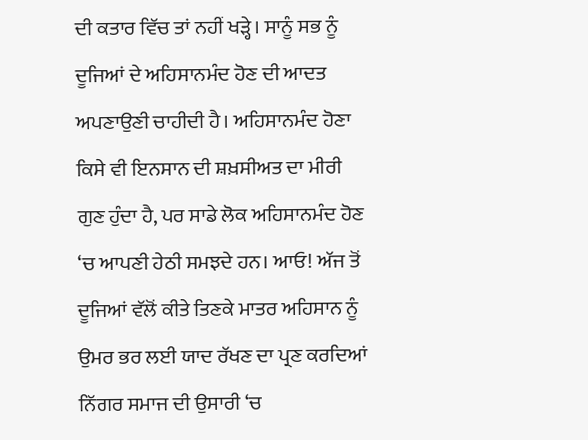ਦੀ ਕਤਾਰ ਵਿੱਚ ਤਾਂ ਨਹੀਂ ਖੜ੍ਹੇ। ਸਾਨੂੰ ਸਭ ਨੂੰ ਦੂਜਿਆਂ ਦੇ ਅਹਿਸਾਨਮੰਦ ਹੋਣ ਦੀ ਆਦਤ ਅਪਣਾਉਣੀ ਚਾਹੀਦੀ ਹੈ। ਅਹਿਸਾਨਮੰਦ ਹੋਣਾ ਕਿਸੇ ਵੀ ਇਨਸਾਨ ਦੀ ਸ਼ਖ਼ਸੀਅਤ ਦਾ ਮੀਰੀ ਗੁਣ ਹੁੰਦਾ ਹੈ, ਪਰ ਸਾਡੇ ਲੋਕ ਅਹਿਸਾਨਮੰਦ ਹੋਣ ‘ਚ ਆਪਣੀ ਹੇਠੀ ਸਮਝਦੇ ਹਨ। ਆਓ! ਅੱਜ ਤੋਂ ਦੂਜਿਆਂ ਵੱਲੋਂ ਕੀਤੇ ਤਿਣਕੇ ਮਾਤਰ ਅਹਿਸਾਨ ਨੂੰ ਉਮਰ ਭਰ ਲਈ ਯਾਦ ਰੱਖਣ ਦਾ ਪ੍ਰਣ ਕਰਦਿਆਂ ਨਿੱਗਰ ਸਮਾਜ ਦੀ ਉਸਾਰੀ ‘ਚ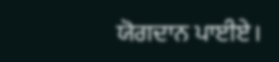ਯੋਗਦਾਨ ਪਾਈਏ।